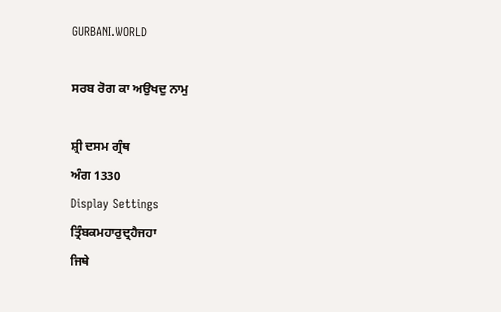GURBANI.WORLD

ਸਰਬ ਰੋਗ ਕਾ ਅਉਖਦੁ ਨਾਮੁ

ਸ਼੍ਰੀ ਦਸਮ ਗ੍ਰੰਥ
ਅੰਗ 1330
Display Settings
ਤ੍ਰਿੰਬਕਮਹਾਰੁਦ੍ਰਹੈਜਹਾ
ਜਿਥੇ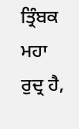ਤ੍ਰਿੰਬਕ ਮਹਾ ਰੁਦ੍ਰ ਹੈ,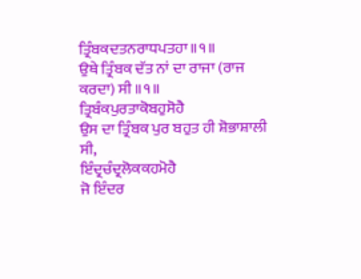ਤ੍ਰਿੰਬਕਦਤਨਰਾਧਪਤਹਾ॥੧॥
ਉਥੇ ਤ੍ਰਿੰਬਕ ਦੱਤ ਨਾਂ ਦਾ ਰਾਜਾ (ਰਾਜ ਕਰਦਾ) ਸੀ ॥੧॥
ਤ੍ਰਿਬੰਕਪੁਰਤਾਕੋਬਹੁਸੋਹੈ
ਉਸ ਦਾ ਤ੍ਰਿੰਬਕ ਪੁਰ ਬਹੁਤ ਹੀ ਸ਼ੋਭਾਸ਼ਾਲੀ ਸੀ,
ਇੰਦ੍ਰਚੰਦ੍ਰਲੋਕਕਹਮੋਹੈ
ਜੋ ਇੰਦਰ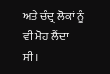ਅਤੇ ਚੰਦ੍ਰ ਲੋਕਾਂ ਨੂੰ ਵੀ ਮੋਹ ਲੈਂਦਾ ਸੀ।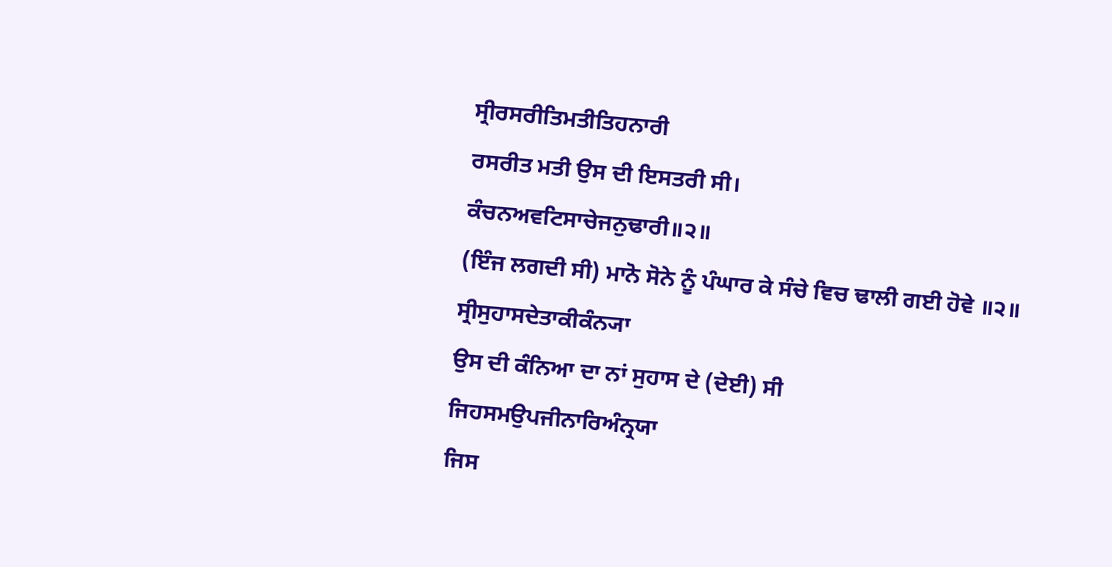ਸ੍ਰੀਰਸਰੀਤਿਮਤੀਤਿਹਨਾਰੀ
ਰਸਰੀਤ ਮਤੀ ਉਸ ਦੀ ਇਸਤਰੀ ਸੀ।
ਕੰਚਨਅਵਟਿਸਾਚੇਜਨੁਢਾਰੀ॥੨॥
(ਇੰਜ ਲਗਦੀ ਸੀ) ਮਾਨੋ ਸੋਨੇ ਨੂੰ ਪੰਘਾਰ ਕੇ ਸੰਚੇ ਵਿਚ ਢਾਲੀ ਗਈ ਹੋਵੇ ॥੨॥
ਸ੍ਰੀਸੁਹਾਸਦੇਤਾਕੀਕੰਨ੍ਯਾ
ਉਸ ਦੀ ਕੰਨਿਆ ਦਾ ਨਾਂ ਸੁਹਾਸ ਦੇ (ਦੇਈ) ਸੀ
ਜਿਹਸਮਉਪਜੀਨਾਰਿਅੰਨ੍ਰਯਾ
ਜਿਸ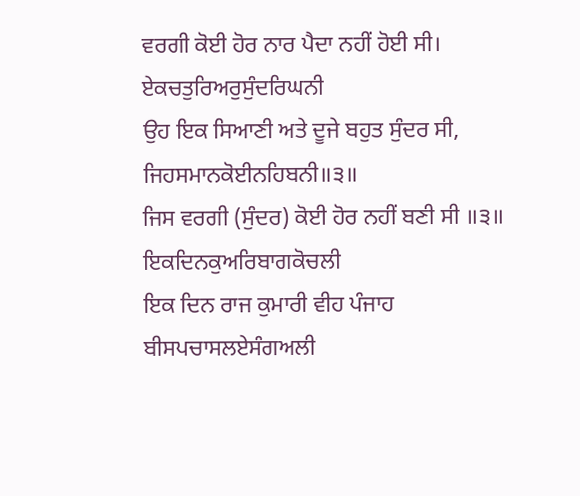ਵਰਗੀ ਕੋਈ ਹੋਰ ਨਾਰ ਪੈਦਾ ਨਹੀਂ ਹੋਈ ਸੀ।
ਏਕਚਤੁਰਿਅਰੁਸੁੰਦਰਿਘਨੀ
ਉਹ ਇਕ ਸਿਆਣੀ ਅਤੇ ਦੂਜੇ ਬਹੁਤ ਸੁੰਦਰ ਸੀ,
ਜਿਹਸਮਾਨਕੋਈਨਹਿਬਨੀ॥੩॥
ਜਿਸ ਵਰਗੀ (ਸੁੰਦਰ) ਕੋਈ ਹੋਰ ਨਹੀਂ ਬਣੀ ਸੀ ॥੩॥
ਇਕਦਿਨਕੁਅਰਿਬਾਗਕੋਚਲੀ
ਇਕ ਦਿਨ ਰਾਜ ਕੁਮਾਰੀ ਵੀਹ ਪੰਜਾਹ
ਬੀਸਪਚਾਸਲਏਸੰਗਅਲੀ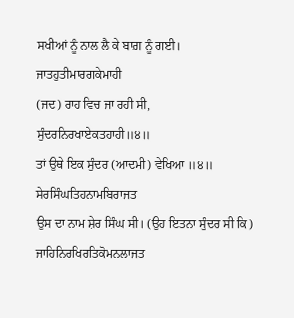ਸਖੀਆਂ ਨੂੰ ਨਾਲ ਲੈ ਕੇ ਬਾਗ਼ ਨੂੰ ਗਈ।
ਜਾਤਹੁਤੀਮਾਰਗਕੇਮਾਹੀ
(ਜਦ) ਰਾਹ ਵਿਚ ਜਾ ਰਹੀ ਸੀ,
ਸੁੰਦਰਨਿਰਖਾਏਕਤਹਾਹੀ॥੪॥
ਤਾਂ ਉਥੇ ਇਕ ਸੁੰਦਰ (ਆਦਮੀ) ਵੇਖਿਆ ॥੪॥
ਸੇਰਸਿੰਘਤਿਹਨਾਮਬਿਰਾਜਤ
ਉਸ ਦਾ ਨਾਮ ਸ਼ੇਰ ਸਿੰਘ ਸੀ। (ਉਹ ਇਤਨਾ ਸੁੰਦਰ ਸੀ ਕਿ)
ਜਾਹਿਨਿਰਖਿਰਤਿਕੋਮਨਲਾਜਤ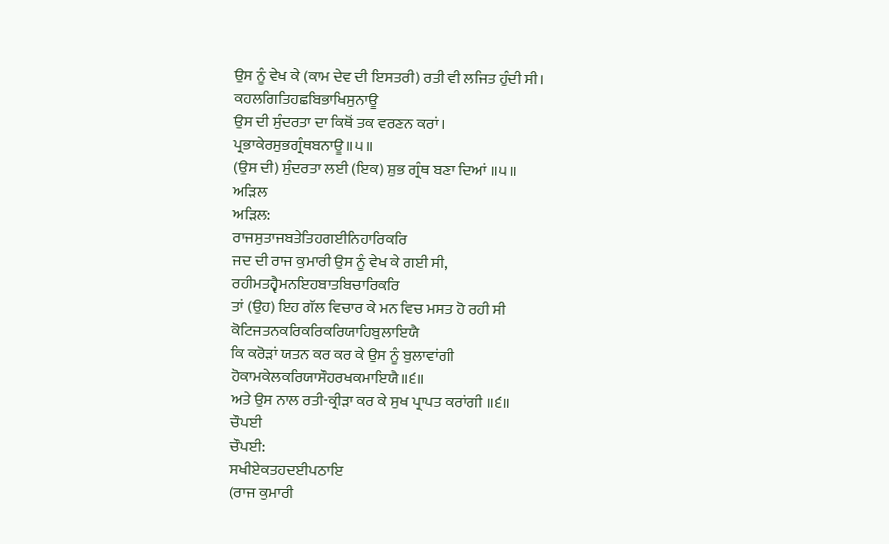ਉਸ ਨੂੰ ਵੇਖ ਕੇ (ਕਾਮ ਦੇਵ ਦੀ ਇਸਤਰੀ) ਰਤੀ ਵੀ ਲਜਿਤ ਹੁੰਦੀ ਸੀ।
ਕਹਲਗਿਤਿਹਛਬਿਭਾਖਿਸੁਨਾਊ
ਉਸ ਦੀ ਸੁੰਦਰਤਾ ਦਾ ਕਿਥੋਂ ਤਕ ਵਰਣਨ ਕਰਾਂ।
ਪ੍ਰਭਾਕੇਰਸੁਭਗ੍ਰੰਥਬਨਾਊ॥੫॥
(ਉਸ ਦੀ) ਸੁੰਦਰਤਾ ਲਈ (ਇਕ) ਸ਼ੁਭ ਗ੍ਰੰਥ ਬਣਾ ਦਿਆਂ ॥੫॥
ਅੜਿਲ
ਅੜਿਲ:
ਰਾਜਸੁਤਾਜਬਤੇਤਿਹਗਈਨਿਹਾਰਿਕਰਿ
ਜਦ ਦੀ ਰਾਜ ਕੁਮਾਰੀ ਉਸ ਨੂੰ ਵੇਖ ਕੇ ਗਈ ਸੀ,
ਰਹੀਮਤਹ੍ਵੈਮਨਇਹਬਾਤਬਿਚਾਰਿਕਰਿ
ਤਾਂ (ਉਹ) ਇਹ ਗੱਲ ਵਿਚਾਰ ਕੇ ਮਨ ਵਿਚ ਮਸਤ ਹੋ ਰਹੀ ਸੀ
ਕੋਟਿਜਤਨਕਰਿਕਰਿਕਰਿਯਾਹਿਬੁਲਾਇਯੈ
ਕਿ ਕਰੋੜਾਂ ਯਤਨ ਕਰ ਕਰ ਕੇ ਉਸ ਨੂੰ ਬੁਲਾਵਾਂਗੀ
ਹੋਕਾਮਕੇਲਕਰਿਯਾਸੌਹਰਖਕਮਾਇਯੈ॥੬॥
ਅਤੇ ਉਸ ਨਾਲ ਰਤੀ-ਕ੍ਰੀੜਾ ਕਰ ਕੇ ਸੁਖ ਪ੍ਰਾਪਤ ਕਰਾਂਗੀ ॥੬॥
ਚੌਪਈ
ਚੌਪਈ:
ਸਖੀਏਕਤਹਦਈਪਠਾਇ
(ਰਾਜ ਕੁਮਾਰੀ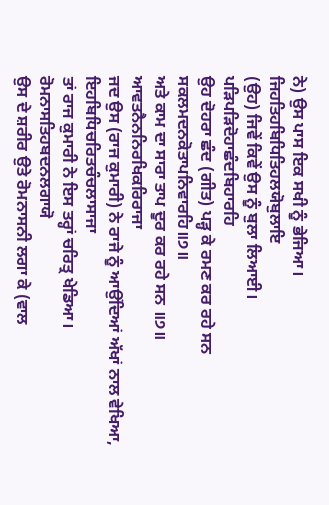ਨੇ) ਉਸ ਪਾਸ ਇਕ ਸਖੀ ਨੂੰ ਭੇਜਿਆ।
ਜਿਹਤਿਹਬਿਧਿਤਿਹਲਯੋਬੁਲਾਇ
(ਉਹ) ਜਿਵੇਂ ਕਿਵੇਂ ਉਸ ਨੂੰ ਬੁਲਾ ਲਿਆਈ।
ਪੜਿਪੜਿਦੋਹਾਛੰਦਬਿਹਾਰਹਿ
ਉਹ ਦੋਹਰਾ ਛੰਦ (ਗੀਤ) ਪੜ੍ਹ ਕੇ ਰਮਣ ਕਰ ਰਹੇ ਸਨ
ਸਕਲਮਦਨਕੋਤਾਪਨਿਵਾਰਹਿ॥੭॥
ਅਤੇ ਕਾਮ ਦਾ ਸਾਰਾ ਤਾਪ ਦੂਰ ਕਰ ਰਹੇ ਸਨ ॥੭॥
ਆਵਤਨੈਨਨਿਰਖਿਕਰਿਰਾਜਾ
ਜਦ ਉਸ (ਰਾਜ ਕੁਮਾਰੀ) ਨੇ ਰਾਜੇ ਨੂੰ ਆਉਂਦਿਆਂ ਅੱਖਾਂ ਨਾਲ ਵੇਖਿਆ,
ਇਹਬਿਧਿਚਰਿਤਚੰਚਲਾਸਾਜਾ
ਤਾਂ ਰਾਜ ਕੁਮਾਰੀ ਨੇ ਇਸ ਤਰ੍ਹਾਂ ਚਰਿਤ੍ਰ ਖੇਡਿਆ।
ਰੋਮਨਾਸਤਿਹਬਦਨਲਗਾਯੋ
ਉਸ ਦੇ ਸ਼ਰੀਰ ਉਤੇ ਰੋਮਨਾਸਨੀ ਲਗਾ ਕੇ (ਵਾਲ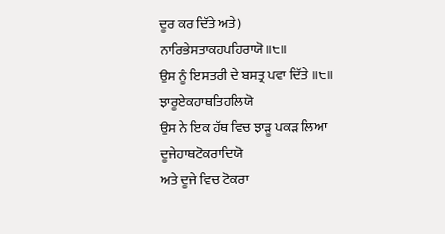ਦੂਰ ਕਰ ਦਿੱਤੇ ਅਤੇ)
ਨਾਰਿਭੇਸਤਾਕਹਪਹਿਰਾਯੋ॥੮॥
ਉਸ ਨੂੰ ਇਸਤਰੀ ਦੇ ਬਸਤ੍ਰ ਪਵਾ ਦਿੱਤੇ ॥੮॥
ਝਾਰੂਏਕਹਾਥਤਿਹਲਿਯੋ
ਉਸ ਨੇ ਇਕ ਹੱਥ ਵਿਚ ਝਾੜੂ ਪਕੜ ਲਿਆ
ਦੂਜੇਹਾਥਟੋਕਰਾਦਿਯੋ
ਅਤੇ ਦੂਜੇ ਵਿਚ ਟੋਕਰਾ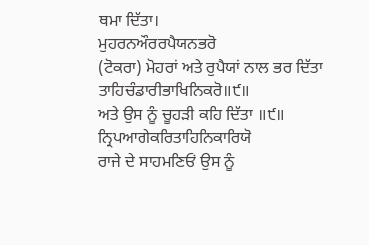ਥਮਾ ਦਿੱਤਾ।
ਮੁਹਰਨਔਰਰਪੈਯਨਭਰੋ
(ਟੋਕਰਾ) ਮੋਹਰਾਂ ਅਤੇ ਰੁਪੈਯਾਂ ਨਾਲ ਭਰ ਦਿੱਤਾ
ਤਾਹਿਚੰਡਾਰੀਭਾਖਿਨਿਕਰੋ॥੯॥
ਅਤੇ ਉਸ ਨੂੰ ਚੂਹੜੀ ਕਹਿ ਦਿੱਤਾ ॥੯॥
ਨ੍ਰਿਪਆਗੇਕਰਿਤਾਹਿਨਿਕਾਰਿਯੋ
ਰਾਜੇ ਦੇ ਸਾਹਮਣਿਓਂ ਉਸ ਨੂੰ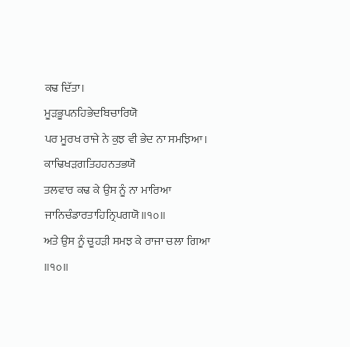ਕਢ ਦਿੱਤਾ।
ਮੂੜਭੂਪਨਹਿਭੇਦਬਿਚਾਰਿਯੋ
ਪਰ ਮੂਰਖ ਰਾਜੇ ਨੇ ਕੁਝ ਵੀ ਭੇਦ ਨਾ ਸਮਝਿਆ।
ਕਾਢਿਖੜਗਤਿਹਹਨਤਭਯੋ
ਤਲਵਾਰ ਕਢ ਕੇ ਉਸ ਨੂੰ ਨਾ ਮਾਰਿਆ
ਜਾਨਿਚੰਡਾਰਤਾਹਿਨ੍ਰਿਪਗਯੋ॥੧੦॥
ਅਤੇ ਉਸ ਨੂੰ ਚੂਹੜੀ ਸਮਝ ਕੇ ਰਾਜਾ ਚਲਾ ਗਿਆ ॥੧੦॥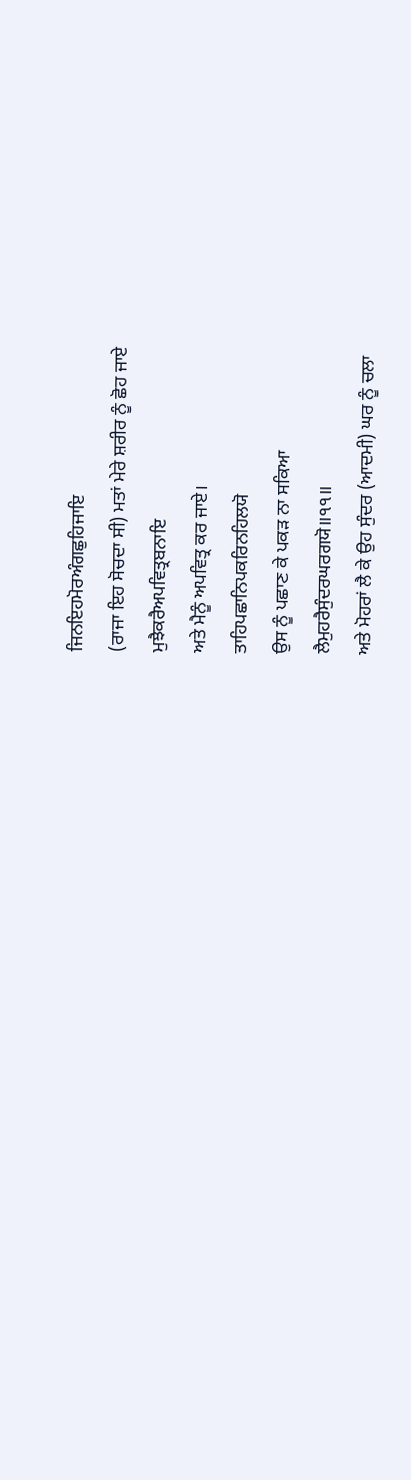ਜਿਨਇਹਮੋਰਅੰਗਛੁਹਿਜਾਇ
(ਰਾਜਾ ਇਹ ਸੋਚਦਾ ਸੀ) ਮਤਾਂ ਮੇਰੇ ਸ਼ਰੀਰ ਨੂੰ ਛੋਹ ਜਾਏ
ਮੁਝੈਕਰੈਅਪਵਿਤ੍ਰਬਨਾਇ
ਅਤੇ ਮੈਨੂੰ ਅਪਵਿਤ੍ਰ ਕਰ ਜਾਏ।
ਤਾਹਿਪਛਾਨਿਪਕਰਿਨਹਿਲਯੋ
ਉਸ ਨੂੰ ਪਛਾਣ ਕੇ ਪਕੜ ਨਾ ਸਕਿਆ
ਲੈਮੁਹਰੈਸੁੰਦਰਘਰਗਯੋ॥੧੧॥
ਅਤੇ ਮੋਹਰਾਂ ਲੈ ਕੇ ਉਹ ਸੁੰਦਰ (ਆਦਮੀ) ਘਰ ਨੂੰ ਚਲਾ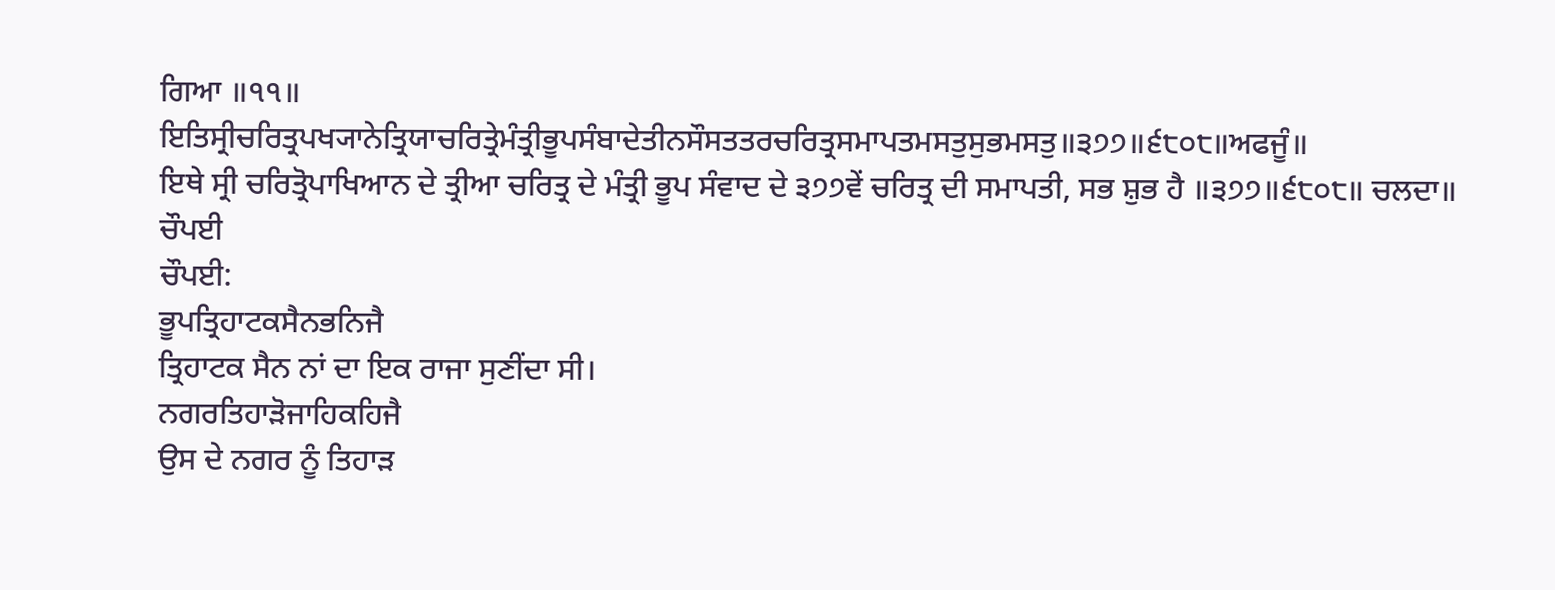ਗਿਆ ॥੧੧॥
ਇਤਿਸ੍ਰੀਚਰਿਤ੍ਰਪਖ੍ਯਾਨੇਤ੍ਰਿਯਾਚਰਿਤ੍ਰੇਮੰਤ੍ਰੀਭੂਪਸੰਬਾਦੇਤੀਨਸੌਸਤਤਰਚਰਿਤ੍ਰਸਮਾਪਤਮਸਤੁਸੁਭਮਸਤੁ॥੩੭੭॥੬੮੦੮॥ਅਫਜੂੰ॥
ਇਥੇ ਸ੍ਰੀ ਚਰਿਤ੍ਰੋਪਾਖਿਆਨ ਦੇ ਤ੍ਰੀਆ ਚਰਿਤ੍ਰ ਦੇ ਮੰਤ੍ਰੀ ਭੂਪ ਸੰਵਾਦ ਦੇ ੩੭੭ਵੇਂ ਚਰਿਤ੍ਰ ਦੀ ਸਮਾਪਤੀ, ਸਭ ਸ਼ੁਭ ਹੈ ॥੩੭੭॥੬੮੦੮॥ ਚਲਦਾ॥
ਚੌਪਈ
ਚੌਪਈ:
ਭੂਪਤ੍ਰਿਹਾਟਕਸੈਨਭਨਿਜੈ
ਤ੍ਰਿਹਾਟਕ ਸੈਨ ਨਾਂ ਦਾ ਇਕ ਰਾਜਾ ਸੁਣੀਂਦਾ ਸੀ।
ਨਗਰਤਿਹਾੜੋਜਾਹਿਕਹਿਜੈ
ਉਸ ਦੇ ਨਗਰ ਨੂੰ ਤਿਹਾੜ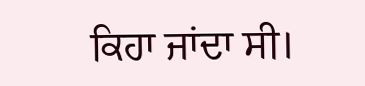ਕਿਹਾ ਜਾਂਦਾ ਸੀ।